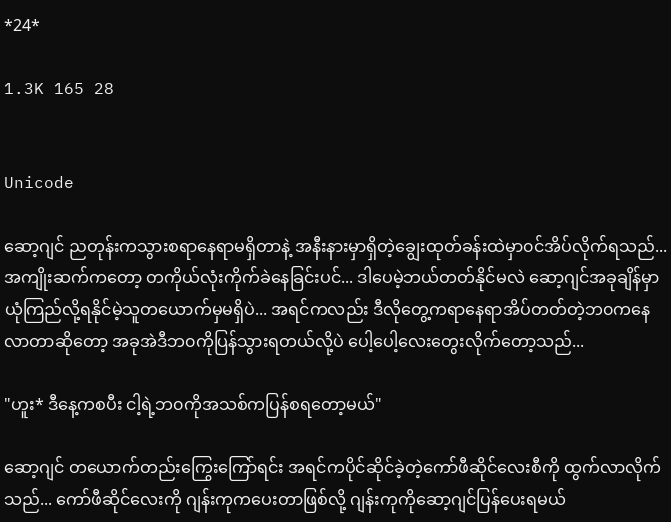*24*

1.3K 165 28


Unicode

ဆော့ဂျင် ညတုန်းကသွားစရာနေရာမရှိတာနဲ့ အနီးနားမှာရှိတဲ့ချွေးထုတ်ခန်းထဲမှာ၀င်အိပ်လိုက်ရသည်... အကျိုးဆက်ကတော့ တကိုယ်လုံးကိုက်ခဲနေခြင်းပင်... ဒါပေမဲ့ဘယ်တတ်နိုင်မလဲ ဆော့ဂျင်အခုချိန်မှာယုံကြည်လို့ရနိုင်မဲ့သူတယောက်မှမရှိပဲ... အရင်ကလည်း ဒီလိုတွေ့ကရာနေရာအိပ်တတ်တဲ့ဘ၀ကနေ လာတာဆိုတော့ အခုအဲဒီဘ၀ကိုပြန်သွားရတယ်လို့ပဲ ပေါ့ပေါ့လေးတွေးလိုက်တော့သည်...

"ဟူး* ဒီနေ့ကစပီး ငါ့ရဲ့ဘ၀ကိုအသစ်ကပြန်စရတော့မယ်"

ဆော့ဂျင် တယောက်တည်းကြွေးကြော်ရင်း အရင်ကပိုင်ဆိုင်ခဲ့တဲ့ကော်ဖီဆိုင်လေးစီကို ထွက်လာလိုက်သည်... ကော်ဖီဆိုင်လေးကို ဂျန်းကုကပေးတာဖြစ်လို့ ဂျန်းကုကိုဆော့ဂျင်ပြန်ပေးရမယ်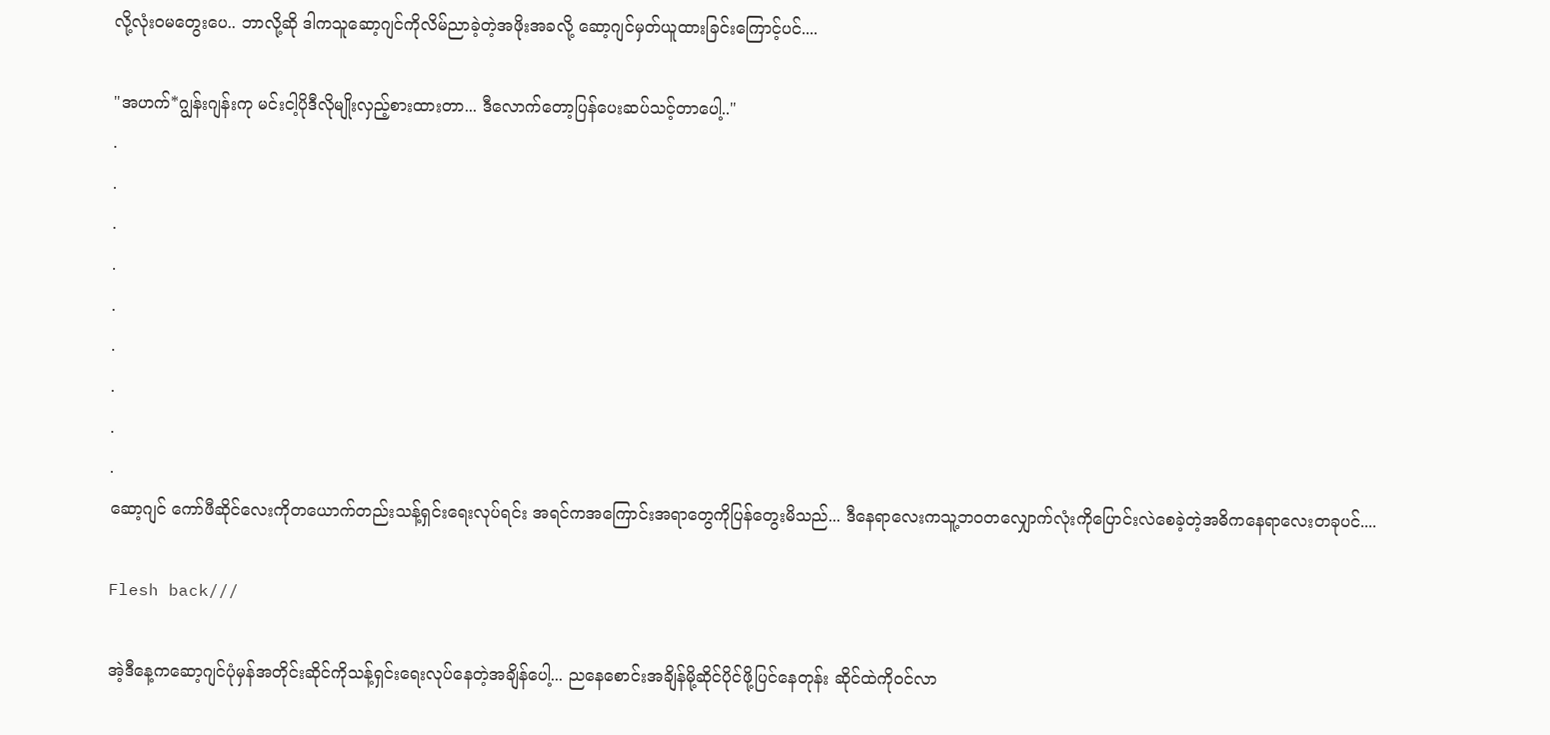လို့လုံး၀မတွေးပေ.. ဘာလို့ဆို ဒါကသူဆော့ဂျင်ကိုလိမ်ညာခဲ့တဲ့အဖိုးအခလို့ ဆော့ဂျင်မှတ်ယူထားခြင်းကြောင့်ပင်....

"အဟက်*ဂျွန်းဂျန်းကု မင်းငါ့ပိုဒီလိုမျိုးလှည့်စားထားတာ... ဒီလောက်တော့ပြန်ပေးဆပ်သင့်တာပေါ့.."
.
.
.
.
.
.
.
.
.
ဆော့ဂျင် ကော်ဖီဆိုင်လေးကိုတယောက်တည်းသန့်ရှင်းရေးလုပ်ရင်း အရင်ကအကြောင်းအရာတွေကိုပြန်တွေးမိသည်... ဒီ‌‌နေရာလေးကသူ့ဘ၀တလျှောက်လုံးကိုပြောင်းလဲစေခဲ့တဲ့အဓိကနေရာလေးတခုပင်....

Flesh back///

အဲ့ဒီနေ့ကဆော့ဂျင်ပုံမှန်အတိုင်းဆိုင်ကိုသန့်ရှင်းရေးလုပ်နေတဲ့အချိန်ပေါ့... ညနေစောင်းအချိန်မို့ဆိုင်ပိုင်ဖို့ပြင်နေတုန်း ဆိုင်ထဲကို၀င်လာ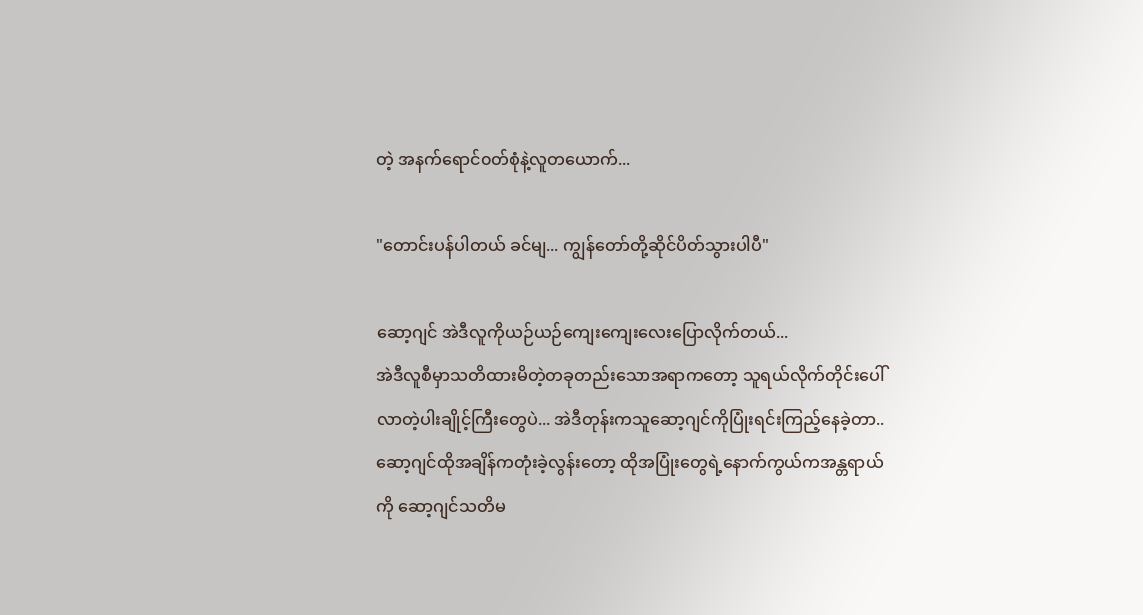တဲ့ အနက်ရောင်၀တ်စုံနဲ့လူတယောက်...

"တောင်းပန်ပါတယ် ခင်မျ... ကျွန်တော်တို့ဆိုင်ပိတ်သွားပါပီ"

ဆော့ဂျင် အဲဒီလူကိုယဉ်ယဉ်ကျေးကျေးလေးပြောလိုက်တယ်...
အဲဒီလူစီမှာသတိထားမိတဲ့တခုတည်းသောအရာကတော့ သူရယ်လိုက်တိုင်းပေါ်လာတဲ့ပါးချိုင့်ကြီးတွေပဲ... အဲဒီတုန်းကသူဆော့ဂျင်ကိုပြုံးရင်းကြည့်နေခဲ့တာ.. ဆော့ဂျင်ထိုအချိန်ကတုံးခဲ့လွန်းတော့ ထိုအပြုံးတွေရဲ့နောက်ကွယ်ကအန္တရာယ်ကို ဆော့ဂျင်သတိမ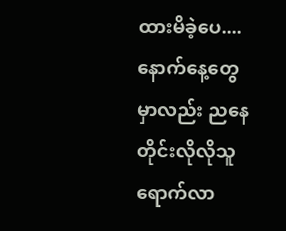ထားမိခဲ့ပေ....
နောက်နေ့တွေမှာလည်း ညနေတိုင်းလိုလိုသူရောက်လာ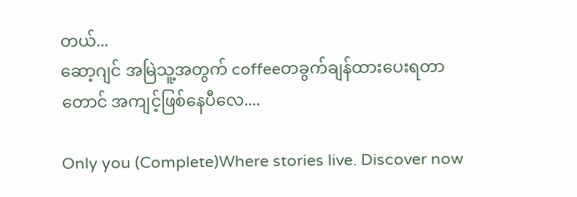တယ်...
ဆော့ဂျင် အမြဲသူ့အတွက် coffeeတခွက်ချန်ထားပေးရတာတောင် အကျင့်ဖြစ်နေပီလေ....

Only you (Complete)Where stories live. Discover now